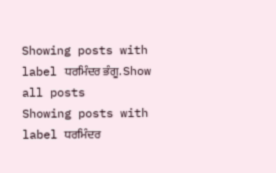Showing posts with label ਧਰਮਿੰਦਰ ਭੰਗੂ. Show all posts
Showing posts with label ਧਰਮਿੰਦਰ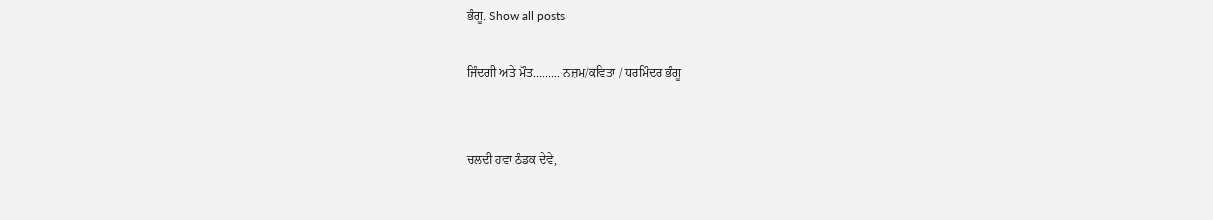ਭੰਗੂ. Show all posts

ਜਿੰਦਗੀ ਅਤੇ ਮੌਤ......... ਨਜ਼ਮ/ਕਵਿਤਾ / ਧਰਮਿੰਦਰ ਭੰਗੂ


ਚਲਦੀ ਹਵਾ ਠੰਡਕ ਦੇਵੇ,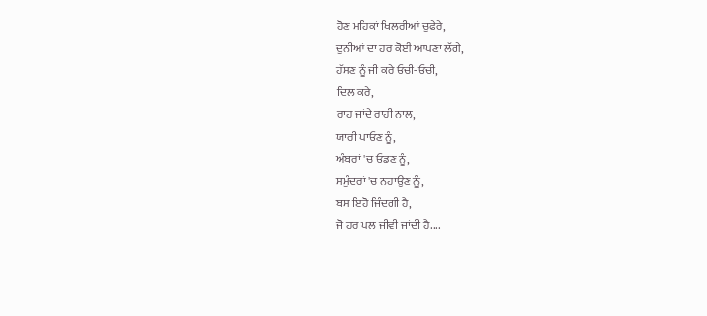ਹੋਣ ਮਹਿਕਾਂ ਖਿਲਰੀਆਂ ਚੁਫੇਰੇ,
ਦੁਨੀਆਂ ਦਾ ਹਰ ਕੋਈ ਆਪਣਾ ਲੱਗੇ,
ਹੱਸਣ ਨੂੰ ਜੀ ਕਰੇ ਓਚੀ-ਓਚੀ,
ਦਿਲ ਕਰੇ,
ਰਾਹ ਜਾਂਦੇ ਰਾਹੀ ਨਾਲ,
ਯਾਰੀ ਪਾਓਣ ਨੂੰ,
ਅੰਬਰਾਂ 'ਚ ਓਡਣ ਨੂੰ,
ਸਮੁੰਦਰਾਂ 'ਚ ਨਹਾਉਣ ਨੂੰ,
ਬਸ ਇਹੋ ਜਿੰਦਗੀ ਹੈ,
ਜੋ ਹਰ ਪਲ ਜੀਵੀ ਜਾਂਦੀ ਹੈ....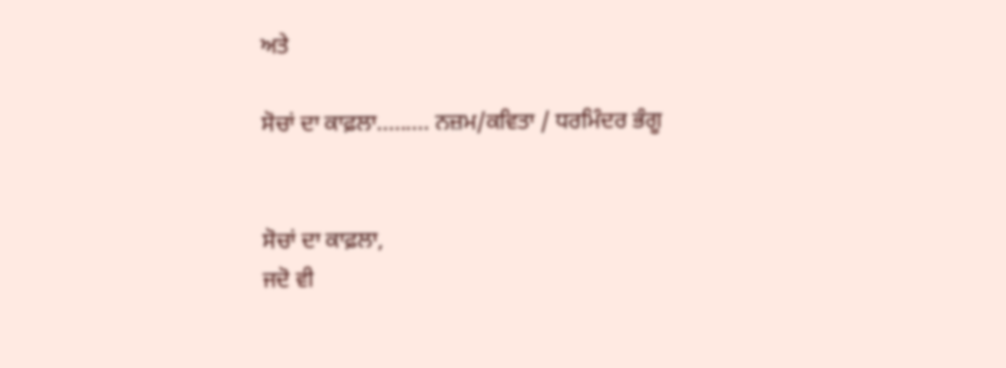ਅਤੇ

ਸੋਚਾਂ ਦਾ ਕਾਫ਼ਲਾ......... ਨਜ਼ਮ/ਕਵਿਤਾ / ਧਰਮਿੰਦਰ ਭੰਗੂ


ਸੋਚਾਂ ਦਾ ਕਾਫ਼ਲਾ,
ਜਦੋ ਵੀ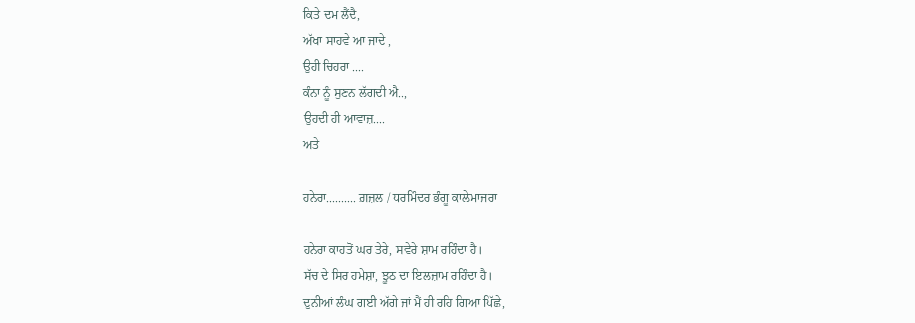ਕਿਤੇ ਦਮ ਲੈਂਦੈ,
ਅੱਖਾ ਸਾਹਵੇ ਆ ਜਾਦੇ ,
ਉਹੀ ਚਿਹਰਾ ....
ਕੰਨਾ ਨੂੰ ਸੁਣਨ ਲੱਗਦੀ ਐ..,
ਉਹਦੀ ਹੀ ਆਵਾਜ਼....
ਅਤੇ

ਹਨੇਰਾ.......... ਗ਼ਜ਼ਲ / ਧਰਮਿੰਦਰ ਭੰਗੂ ਕਾਲੇਮਾਜਰਾ

ਹਨੇਰਾ ਕਾਹਤੋਂ ਘਰ ਤੇਰੇ, ਸਵੇਰੇ ਸ਼ਾਮ ਰਹਿੰਦਾ ਹੈ।
ਸੱਚ ਦੇ ਸਿਰ ਹਮੇਸ਼ਾ, ਝੂਠ ਦਾ ਇਲਜ਼ਾਮ ਰਹਿੰਦਾ ਹੈ।
ਦੁਨੀਆਂ ਲੰਘ ਗਈ ਅੱਗੇ ਜਾਂ ਮੈਂ ਹੀ ਰਹਿ ਗਿਆ ਪਿੱਛੇ,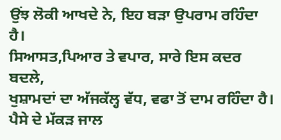ਉਂਝ ਲੋਕੀ ਆਖਦੇ ਨੇ, ਇਹ ਬੜਾ ਉਪਰਾਮ ਰਹਿੰਦਾ ਹੈ।
ਸਿਆਸਤ,ਪਿਆਰ ਤੇ ਵਪਾਰ, ਸਾਰੇ ਇਸ ਕਦਰ ਬਦਲੇ,
ਖੁਸ਼ਾਮਦਾਂ ਦਾ ਅੱਜਕੱਲ੍ਹ ਵੱਧ, ਵਫਾ ਤੋਂ ਦਾਮ ਰਹਿੰਦਾ ਹੈ।
ਪੈਸੇ ਦੇ ਮੱਕੜ ਜਾਲ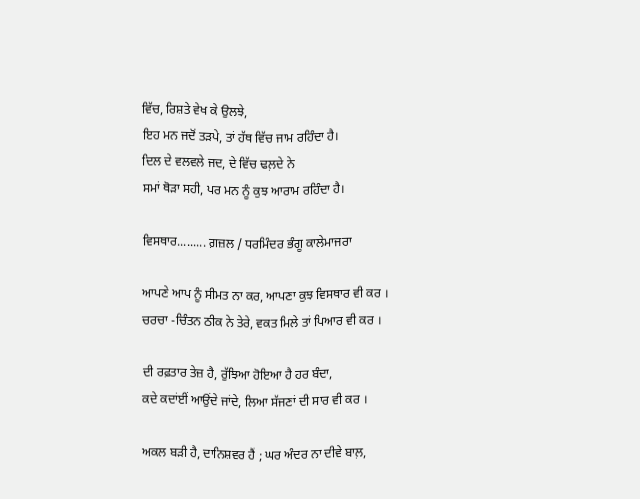ਵਿੱਚ, ਰਿਸ਼ਤੇ ਵੇਖ ਕੇ ਉਲਝੇ,
ਇਹ ਮਨ ਜਦੋਂ ਤੜਪੇ, ਤਾਂ ਹੱਥ ਵਿੱਚ ਜਾਮ ਰਹਿੰਦਾ ਹੈ।
ਦਿਲ ਦੇ ਵਲਵਲੇ ਜਦ, ਦੇ ਵਿੱਚ ਢਲ਼ਦੇ ਨੇ
ਸਮਾਂ ਥੋੜਾ ਸਹੀ, ਪਰ ਮਨ ਨੂੰ ਕੁਝ ਆਰਾਮ ਰਹਿੰਦਾ ਹੈ।

ਵਿਸਥਾਰ......... ਗ਼ਜ਼ਲ / ਧਰਮਿੰਦਰ ਭੰਗੂ ਕਾਲੇਮਾਜਰਾ

ਆਪਣੇ ਆਪ ਨੂੰ ਸੀਮਤ ਨਾ ਕਰ, ਆਪਣਾ ਕੁਝ ਵਿਸਥਾਰ ਵੀ ਕਰ ।
ਚਰਚਾ -ਚਿੰਤਨ ਠੀਕ ਨੇ ਤੇਰੇ, ਵਕਤ ਮਿਲੇ ਤਾਂ ਪਿਆਰ ਵੀ ਕਰ ।

ਦੀ ਰਫ਼ਤਾਰ ਤੇਜ਼ ਹੈ, ਰੁੱਝਿਆ ਹੋਇਆ ਹੈ ਹਰ ਬੰਦਾ,
ਕਦੇ ਕਦਾਂਈਂ ਆਉਂਦੇ ਜਾਂਦੇ, ਲਿਆ ਸੱਜਣਾਂ ਦੀ ਸਾਰ ਵੀ ਕਰ ।

ਅਕਲ ਬੜੀ ਹੈ, ਦਾਨਿਸ਼ਵਰ ਹੈਂ ; ਘਰ ਅੰਦਰ ਨਾ ਦੀਵੇ ਬਾਲ਼,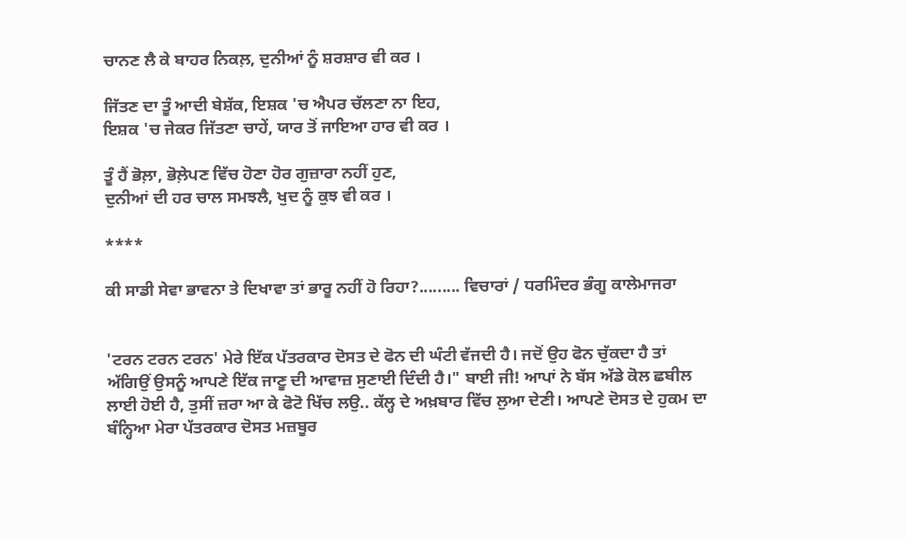ਚਾਨਣ ਲੈ ਕੇ ਬਾਹਰ ਨਿਕਲ਼, ਦੁਨੀਆਂ ਨੂੰ ਸ਼ਰਸ਼ਾਰ ਵੀ ਕਰ ।

ਜਿੱਤਣ ਦਾ ਤੂੰ ਆਦੀ ਬੇਸ਼ੱਕ, ਇਸ਼ਕ 'ਚ ਐਪਰ ਚੱਲਣਾ ਨਾ ਇਹ,
ਇਸ਼ਕ 'ਚ ਜੇਕਰ ਜਿੱਤਣਾ ਚਾਹੇਂ, ਯਾਰ ਤੋਂ ਜਾਇਆ ਹਾਰ ਵੀ ਕਰ ।

ਤੂੰ ਹੈਂ ਭੋਲ਼ਾ, ਭੋਲ਼ੇਪਣ ਵਿੱਚ ਹੋਣਾ ਹੋਰ ਗੁਜ਼ਾਰਾ ਨਹੀਂ ਹੁਣ,
ਦੁਨੀਆਂ ਦੀ ਹਰ ਚਾਲ ਸਮਝਲੈ, ਖੁਦ ਨੂੰ ਕੁਝ ਵੀ ਕਰ ।

****

ਕੀ ਸਾਡੀ ਸੇਵਾ ਭਾਵਨਾ ਤੇ ਦਿਖਾਵਾ ਤਾਂ ਭਾਰੂ ਨਹੀਂ ਹੋ ਰਿਹਾ?......... ਵਿਚਾਰਾਂ / ਧਰਮਿੰਦਰ ਭੰਗੂ ਕਾਲੇਮਾਜਰਾ


'ਟਰਨ ਟਰਨ ਟਰਨ' ਮੇਰੇ ਇੱਕ ਪੱਤਰਕਾਰ ਦੋਸਤ ਦੇ ਫੋਨ ਦੀ ਘੰਟੀ ਵੱਜਦੀ ਹੈ। ਜਦੋਂ ਉਹ ਫੋਨ ਚੁੱਕਦਾ ਹੈ ਤਾਂ ਅੱਗਿਉਂ ਉਸਨੂੰ ਆਪਣੇ ਇੱਕ ਜਾਣੂ ਦੀ ਆਵਾਜ਼ ਸੁਣਾਈ ਦਿੰਦੀ ਹੈ।" ਬਾਈ ਜੀ! ਆਪਾਂ ਨੇ ਬੱਸ ਅੱਡੇ ਕੋਲ ਛਬੀਲ ਲਾਈ ਹੋਈ ਹੈ, ਤੁਸੀਂ ਜ਼ਰਾ ਆ ਕੇ ਫੋਟੋ ਖਿੱਚ ਲਉ.. ਕੱਲ੍ਹ ਦੇ ਅਖ਼ਬਾਰ ਵਿੱਚ ਲੁਆ ਦੇਣੀ। ਆਪਣੇ ਦੋਸਤ ਦੇ ਹੁਕਮ ਦਾ ਬੰਨ੍ਹਿਆ ਮੇਰਾ ਪੱਤਰਕਾਰ ਦੋਸਤ ਮਜ਼ਬੂਰ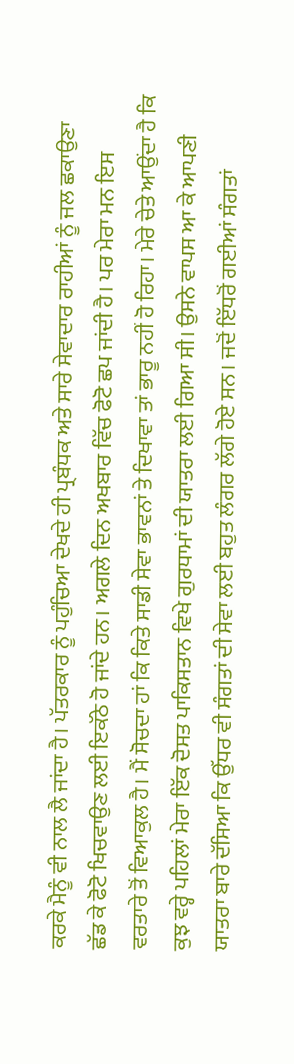ਕਰਕੇ ਮੈਨੂੰ ਵੀ ਨਾਲ ਲੈ ਜਾਂਦਾ ਹੈ। ਪੱਤਰਕਾਰ ਨੂੰ ਪਹੁੰਚਿਆ ਦੇਖਦੇ ਹੀ ਪ੍ਰਬੰਧਕ ਅਤੇ ਸਾਰੇ ਸੇਵਾਦਾਰ ਰਾਹੀਆਂ ਨੂੰ ਜਲ ਛਕਾਉਣਾ ਛੱਡ ਕੇ ਫੋਟੋ ਖਿਚਵਾਉਣ ਲਈ ਇਕੱਠੇ ਹੋ ਜਾਂਦੇ ਹਨ। ਅਗਲੇ ਦਿਨ ਅਖਬਾਰ ਵਿੱਚ ਫੋਟੋ ਛਪ ਜਾਂਦੀ ਹੈ। ਪਰ ਮੇਰਾ ਮਨ ਇਸ ਵਰਤਾਰੇ ਤੋਂ ਵਿਆਕੁਲ ਹੈ। ਮੈਂ ਸੋਚਦਾ ਹਾਂ ਕਿ ਕਿਤੇ ਸਾਡੀ ਸੇਵਾ ਭਾਵਨਾਂ ਤੇ ਦਿਖਾਵਾ ਤਾਂ ਭਾਰੂ ਨਹੀਂ ਹੋ ਰਿਹਾ। ਮੇਰੇ ਚੇਤੇ ਆਉਂਦਾ ਹੈ ਕਿ ਕੁਝ ਵਰ੍ਹੇ ਪਹਿਲਾਂ ਮੇਰਾ ਇੱਕ ਦੋਸਤ ਪਾਕਿਸਤਾਨ ਵਿਖੇ ਗੁਰਧਾਮਾਂ ਦੀ ਯਾਤਰਾ ਲਈ ਗਿਆ ਸੀ। ਉਸਨੇ ਵਾਪਸ ਆ ਕੇ ਆਪਣੀ ਯਾਤਰਾ ਬਾਰੇ ਦੱਸਿਆ ਕਿ ਉੱਧਰ ਵੀ ਸੰਗਤਾਂ ਦੀ ਸੇਵਾ ਲਈ ਬਹੁਤ ਲੰਗਰ ਲੱਗੇ ਹੋਏ ਸਨ। ਜਦੋਂ ਇੱਧਰੋਂ ਗਈਆਂ ਸੰਗਤਾਂ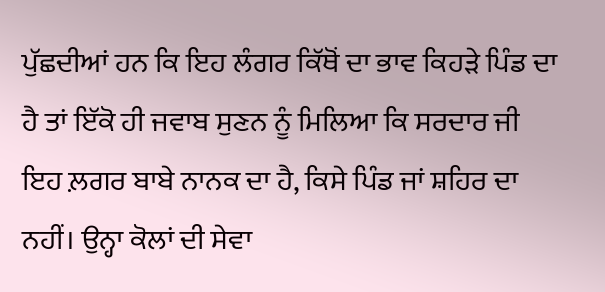ਪੁੱਛਦੀਆਂ ਹਨ ਕਿ ਇਹ ਲੰਗਰ ਕਿੱਥੋਂ ਦਾ ਭਾਵ ਕਿਹੜੇ ਪਿੰਡ ਦਾ ਹੈ ਤਾਂ ਇੱਕੋ ਹੀ ਜਵਾਬ ਸੁਣਨ ਨੂੰ ਮਿਲਿਆ ਕਿ ਸਰਦਾਰ ਜੀ ਇਹ ਲ਼ਗਰ ਬਾਬੇ ਨਾਨਕ ਦਾ ਹੈ, ਕਿਸੇ ਪਿੰਡ ਜਾਂ ਸ਼ਹਿਰ ਦਾ ਨਹੀਂ। ਉਨ੍ਹਾ ਕੋਲਾਂ ਦੀ ਸੇਵਾ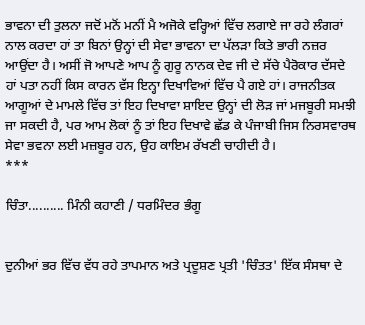ਭਾਵਨਾ ਦੀ ਤੁਲਨਾ ਜਦੋਂ ਮਨੋਂ ਮਨੀਂ ਮੈ ਅਜੋਕੇ ਵਰ੍ਹਿਆਂ ਵਿੱਚ ਲਗਾਏ ਜਾ ਰਹੇ ਲੰਗਰਾਂ ਨਾਲ ਕਰਦਾ ਹਾਂ ਤਾ ਬਿਨਾਂ ਉਨ੍ਹਾਂ ਦੀ ਸੇਵਾ ਭਾਵਨਾ ਦਾ ਪੱਲੜਾ ਕਿਤੇ ਭਾਰੀ ਨਜ਼ਰ ਆਉਂਦਾ ਹੈ। ਅਸੀਂ ਜੋ ਆਪਣੇ ਆਪ ਨੂੰ ਗੁਰੂ ਨਾਨਕ ਦੇਵ ਜੀ ਦੇ ਸੱਚੇ ਪੈਰੋਕਾਰ ਦੱਸਦੇ ਹਾਂ ਪਤਾ ਨਹੀਂ ਕਿਸ ਕਾਰਨ ਵੱਸ ਇਨ੍ਹਾ ਦਿਖਾਵਿਆਂ ਵਿੱਚ ਪੈ ਗਏ ਹਾਂ। ਰਾਜਨੀਤਕ ਆਗੂਆਂ ਦੇ ਮਾਮਲੇ ਵਿੱਚ ਤਾਂ ਇਹ ਦਿਖਾਵਾ ਸ਼ਾਇਦ ਉਨ੍ਹਾਂ ਦੀ ਲੋੜ ਜਾਂ ਮਜਬੂਰੀ ਸਮਝੀ ਜਾ ਸਕਦੀ ਹੈ, ਪਰ ਆਮ ਲੋਕਾਂ ਨੂੰ ਤਾਂ ਇਹ ਦਿਖਾਵੇ ਛੱਡ ਕੇ ਪੰਜਾਬੀ ਜਿਸ ਨਿਰਸਵਾਰਥ ਸੇਵਾ ਭਵਨਾ ਲਈ ਮਜ਼ਬੂਰ ਹਨ, ਉਹ ਕਾਇਮ ਰੱਖਣੀ ਚਾਹੀਦੀ ਹੈ।
***

ਚਿੰਤਾ.......... ਮਿੰਨੀ ਕਹਾਣੀ / ਧਰਮਿੰਦਰ ਭੰਗੂ


ਦੁਨੀਆਂ ਭਰ ਵਿੱਚ ਵੱਧ ਰਹੇ ਤਾਪਮਾਨ ਅਤੇ ਪ੍ਰਦੂਸ਼ਣ ਪ੍ਰਤੀ 'ਚਿੰਤਤ' ਇੱਕ ਸੰਸਥਾ ਦੇ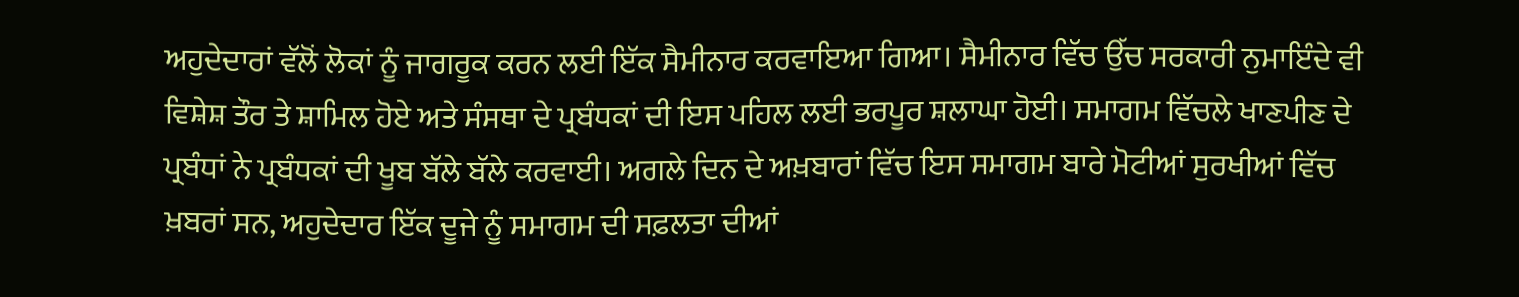ਅਹੁਦੇਦਾਰਾਂ ਵੱਲੋਂ ਲੋਕਾਂ ਨੂੰ ਜਾਗਰੂਕ ਕਰਨ ਲਈ ਇੱਕ ਸੈਮੀਨਾਰ ਕਰਵਾਇਆ ਗਿਆ। ਸੈਮੀਨਾਰ ਵਿੱਚ ਉੱਚ ਸਰਕਾਰੀ ਨੁਮਾਇੰਦੇ ਵੀ ਵਿਸ਼ੇਸ਼ ਤੌਰ ਤੇ ਸ਼ਾਮਿਲ ਹੋਏ ਅਤੇ ਸੰਸਥਾ ਦੇ ਪ੍ਰਬੰਧਕਾਂ ਦੀ ਇਸ ਪਹਿਲ ਲਈ ਭਰਪੂਰ ਸ਼ਲਾਘਾ ਹੋਈ। ਸਮਾਗਮ ਵਿੱਚਲੇ ਖਾਣਪੀਣ ਦੇ ਪ੍ਰਬੰਧਾਂ ਨੇ ਪ੍ਰਬੰਧਕਾਂ ਦੀ ਖੂਬ ਬੱਲੇ ਬੱਲੇ ਕਰਵਾਈ। ਅਗਲੇ ਦਿਨ ਦੇ ਅਖ਼ਬਾਰਾਂ ਵਿੱਚ ਇਸ ਸਮਾਗਮ ਬਾਰੇ ਮੋਟੀਆਂ ਸੁਰਖੀਆਂ ਵਿੱਚ ਖ਼ਬਰਾਂ ਸਨ, ਅਹੁਦੇਦਾਰ ਇੱਕ ਦੂਜੇ ਨੂੰ ਸਮਾਗਮ ਦੀ ਸਫ਼ਲਤਾ ਦੀਆਂ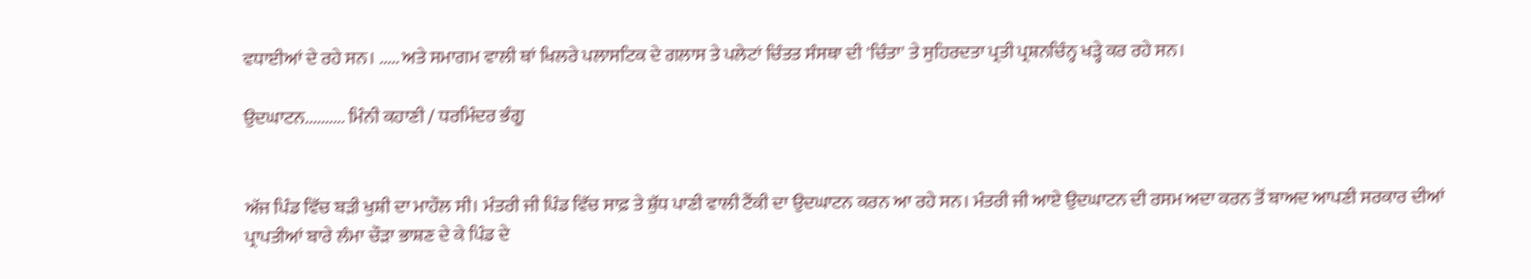ਵਧਾਈਆਂ ਦੇ ਰਹੇ ਸਨ। ..... ਅਤੇ ਸਮਾਗਮ ਵਾਲੀ ਥਾਂ ਖਿਲਰੇ ਪਲਾਸਟਿਕ ਦੇ ਗਲਾਸ ਤੇ ਪਲੇਟਾਂ ਚਿੰਤਤ ਸੰਸਥਾ ਦੀ 'ਚਿੰਤਾ' ਤੇ ਸੁਹਿਰਦਤਾ ਪ੍ਰਤੀ ਪ੍ਰਸ਼ਨਚਿੰਨ੍ਹ ਖੜ੍ਹੇ ਕਰ ਰਹੇ ਸਨ।

ਉਦਘਾਟਨ.......... ਮਿੰਨੀ ਕਹਾਣੀ / ਧਰਮਿੰਦਰ ਭੰਗੂ


ਅੱਜ ਪਿੰਡ ਵਿੱਚ ਬੜੀ ਖੁਸ਼ੀ ਦਾ ਮਾਹੌਲ ਸੀ। ਮੰਤਰੀ ਜੀ ਪਿੰਡ ਵਿੱਚ ਸਾਫ਼ ਤੇ ਸ਼ੁੱਧ ਪਾਣੀ ਵਾਲੀ ਟੈਂਕੀ ਦਾ ਉਦਘਾਟਨ ਕਰਨ ਆ ਰਹੇ ਸਨ। ਮੰਤਰੀ ਜੀ ਆਏ ਉਦਘਾਟਨ ਦੀ ਰਸਮ ਅਦਾ ਕਰਨ ਤੋਂ ਬਾਅਦ ਆਪਣੀ ਸਰਕਾਰ ਦੀਆਂ ਪ੍ਰਾਪਤੀਆਂ ਬਾਰੇ ਲੰਮਾ ਚੌੜਾ ਭਾਸ਼ਣ ਦੇ ਕੇ ਪਿੰਡ ਦੇ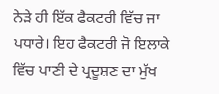ਨੇੜੇ ਹੀ ਇੱਕ ਫੈਕਟਰੀ ਵਿੱਚ ਜਾ ਪਧਾਰੇ। ਇਹ ਫੈਕਟਰੀ ਜੋ ਇਲਾਕੇ ਵਿੱਚ ਪਾਣੀ ਦੇ ਪ੍ਰਦੂਸ਼ਣ ਦਾ ਮੁੱਖ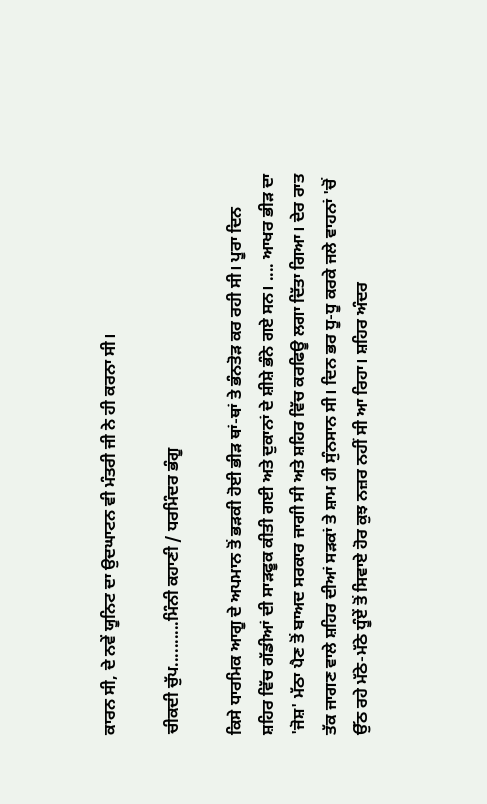ਕਾਰਨ ਸੀ, ਦੇ ਨਵੇਂ ਯੂਨਿਟ ਦਾ ਉਦਘਾਟਨ ਵੀ ਮੰਤਰੀ ਜੀ ਨੇ ਹੀ ਕਰਨਾ ਸੀ।

ਚੀਕਦੀ ਚੁੱਪ..........ਮਿੰਨੀ ਕਹਾਣੀ / ਧਰਮਿੰਦਰ ਭੰਗੂ

ਕਿਸੇ ਧਾਰਮਿਕ ਆਗੂ ਦੇ ਅਪਮਾਨ ਤੋਂ ਭੜਕੀ ਹੋਈ ਭੀੜ ਥਾਂ-ਥਾਂ ਤੇ ਭੰਨਤੋੜ ਕਰ ਰਹੀ ਸੀ। ਪੂਰਾ ਦਿਨ ਸ਼ਹਿਰ ਵਿੱਚ ਗੱਡੀਆਂ ਦੀ ਸਾੜਫੂਕ ਕੀਤੀ ਗਈ ਅਤੇ ਦੁਕਾਨਾਂ ਦੇ ਸ਼ੀਸ਼ੇ ਭੰਨੇ ਗਏ ਸਨ। .... ਆਖਰ ਭੀੜ ਦਾ 'ਜੋਸ਼' ਮੱਠਾ ਪੈਣ ਤੋਂ ਬਾਅਦ ਸਰਕਾਰ ਜਾਗੀ ਸੀ ਅਤੇ ਸ਼ਹਿਰ ਵਿੱਚ ਕਰਫਿਊ ਲਗਾ ਦਿੱਤਾ ਗਿਆ। ਦੇਰ ਰਾਤ ਤੱਕ ਜਾਗਣ ਵਾਲੇ ਸ਼ਹਿਰ ਦੀਆਂ ਸੜਕਾਂ ਤੇ ਸ਼ਾਮ ਹੀ ਸੁੰਨਸਾਨ ਸੀ। ਦਿਨ ਭਰ ਧੂ-ਧੂ ਕਰਕੇ ਜਲੇ ਵਾਹਨਾਂ 'ਚੋਂ ਉੱਠ ਰਹੇ ਮੱਠੇ-ਮੱਠੇ ਧੂੰਏਂ ਤੋਂ ਸਿਵਾਏ ਹੋਰ ਕੁਝ ਨਜ਼ਰ ਨਹੀਂ ਸੀ ਆ ਰਿਹਾ। ਸ਼ਹਿਰ ਅੰਦਰ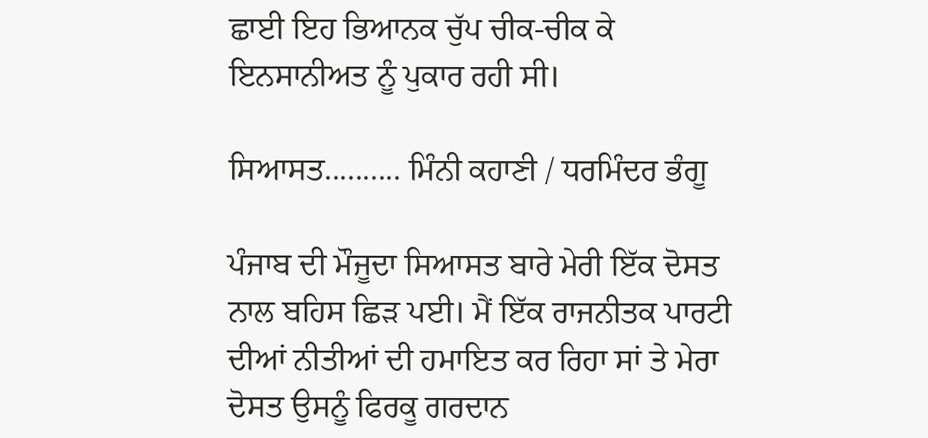ਛਾਈ ਇਹ ਭਿਆਨਕ ਚੁੱਪ ਚੀਕ-ਚੀਕ ਕੇ ਇਨਸਾਨੀਅਤ ਨੂੰ ਪੁਕਾਰ ਰਹੀ ਸੀ।

ਸਿਆਸਤ.......... ਮਿੰਨੀ ਕਹਾਣੀ / ਧਰਮਿੰਦਰ ਭੰਗੂ

ਪੰਜਾਬ ਦੀ ਮੌਜੂਦਾ ਸਿਆਸਤ ਬਾਰੇ ਮੇਰੀ ਇੱਕ ਦੋਸਤ ਨਾਲ ਬਹਿਸ ਛਿੜ ਪਈ। ਮੈਂ ਇੱਕ ਰਾਜਨੀਤਕ ਪਾਰਟੀ ਦੀਆਂ ਨੀਤੀਆਂ ਦੀ ਹਮਾਇਤ ਕਰ ਰਿਹਾ ਸਾਂ ਤੇ ਮੇਰਾ ਦੋਸਤ ਉਸਨੂੰ ਫਿਰਕੂ ਗਰਦਾਨ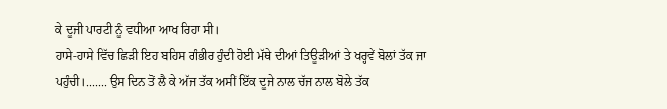ਕੇ ਦੂਜੀ ਪਾਰਟੀ ਨੂੰ ਵਧੀਆ ਆਖ ਰਿਹਾ ਸੀ।
ਹਾਸੇ-ਹਾਸੇ ਵਿੱਚ ਛਿੜੀ ਇਹ ਬਹਿਸ ਗੰਭੀਰ ਹੁੰਦੀ ਹੋਈ ਮੱਥੇ ਦੀਆਂ ਤਿਊੜੀਆਂ ਤੇ ਖਰ੍ਹਵੇਂ ਬੋਲਾਂ ਤੱਕ ਜਾ ਪਹੁੰਚੀ।....... ਉਸ ਦਿਨ ਤੋਂ ਲੈ ਕੇ ਅੱਜ ਤੱਕ ਅਸੀਂ ਇੱਕ ਦੂਜੇ ਨਾਲ ਚੱਜ ਨਾਲ ਬੋਲੇ ਤੱਕ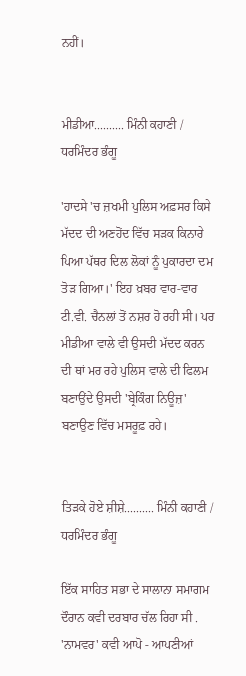ਨਹੀਂ।


ਮੀਡੀਆ.......... ਮਿੰਨੀ ਕਹਾਣੀ / ਧਰਮਿੰਦਰ ਭੰਗੂ

'ਹਾਦਸੇ 'ਚ ਜ਼ਖਮੀ ਪੁਲਿਸ ਅਫ਼ਸਰ ਕਿਸੇ ਮੱਦਦ ਦੀ ਅਣਹੋਂਦ ਵਿੱਚ ਸੜਕ ਕਿਨਾਰੇ ਪਿਆ ਪੱਥਰ ਦਿਲ ਲੋਕਾਂ ਨੂੰ ਪੁਕਾਰਦਾ ਦਮ ਤੋੜ ਗਿਆ।' ਇਹ ਖ਼ਬਰ ਵਾਰ-ਵਾਰ ਟੀ.ਵੀ. ਚੈਨਲਾਂ ਤੋਂ ਨਸ਼ਰ ਹੋ ਰਹੀ ਸੀ। ਪਰ ਮੀਡੀਆ ਵਾਲੇ ਵੀ ਉਸਦੀ ਮੱਦਦ ਕਰਨ ਦੀ ਥਾਂ ਮਰ ਰਹੇ ਪੁਲਿਸ ਵਾਲੇ ਦੀ ਫਿਲਮ ਬਣਾਉਂਦੇ ਉਸਦੀ 'ਬ੍ਰੇਕਿੰਗ ਨਿਊਜ਼' ਬਣਾਉਣ ਵਿੱਚ ਮਸਰੂਫ਼ ਰਹੇ।


ਤਿੜਕੇ ਹੋਏ ਸ਼ੀਸ਼ੇ.......... ਮਿੰਨੀ ਕਹਾਣੀ / ਧਰਮਿੰਦਰ ਭੰਗੂ

ਇੱਕ ਸਾਹਿਤ ਸਭਾ ਦੇ ਸਾਲਾਨਾ ਸਮਾਗਮ ਦੌਰਾਨ ਕਵੀ ਦਰਬਾਰ ਚੱਲ ਰਿਹਾ ਸੀ . 'ਨਾਮਵਰ' ਕਵੀ ਆਪੋ - ਆਪਣੀਆਂ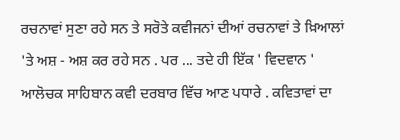ਰਚਨਾਵਾਂ ਸੁਣਾ ਰਹੇ ਸਨ ਤੇ ਸਰੋਤੇ ਕਵੀਜਨਾਂ ਦੀਆਂ ਰਚਨਾਵਾਂ ਤੇ ਖ਼ਿਆਲਾਂ 'ਤੇ ਅਸ਼ - ਅਸ਼ ਕਰ ਰਹੇ ਸਨ . ਪਰ ... ਤਦੇ ਹੀ ਇੱਕ ' ਵਿਦਵਾਨ ' ਆਲੋਚਕ ਸਾਹਿਬਾਨ ਕਵੀ ਦਰਬਾਰ ਵਿੱਚ ਆਣ ਪਧਾਰੇ . ਕਵਿਤਾਵਾਂ ਦਾ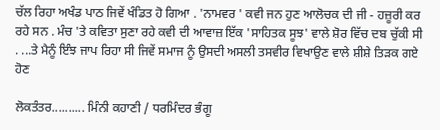ਚੱਲ ਰਿਹਾ ਅਖੰਡ ਪਾਠ ਜਿਵੇਂ ਖੰਡਿਤ ਹੋ ਗਿਆ . 'ਨਾਮਵਰ ' ਕਵੀ ਜਨ ਹੁਣ ਆਲੋਚਕ ਦੀ ਜੀ - ਹਜ਼ੂਰੀ ਕਰ ਰਹੇ ਸਨ . ਮੰਚ 'ਤੇ ਕਵਿਤਾ ਸੁਣਾ ਰਹੇ ਕਵੀ ਦੀ ਆਵਾਜ਼ ਇੱਕ 'ਸਾਹਿਤਕ ਸੂਝ' ਵਾਲੇ ਸ਼ੋਰ ਵਿੱਚ ਦਬ ਚੁੱਕੀ ਸੀ . ...ਤੇ ਮੈਨੂੰ ਇੰਝ ਜਾਪ ਰਿਹਾ ਸੀ ਜਿਵੇਂ ਸਮਾਜ ਨੂੰ ਉਸਦੀ ਅਸਲੀ ਤਸਵੀਰ ਵਿਖਾਉਣ ਵਾਲੇ ਸ਼ੀਸ਼ੇ ਤਿੜਕ ਗਏ ਹੋਣ

ਲੋਕਤੰਤਰ.......... ਮਿੰਨੀ ਕਹਾਣੀ / ਧਰਮਿੰਦਰ ਭੰਗੂ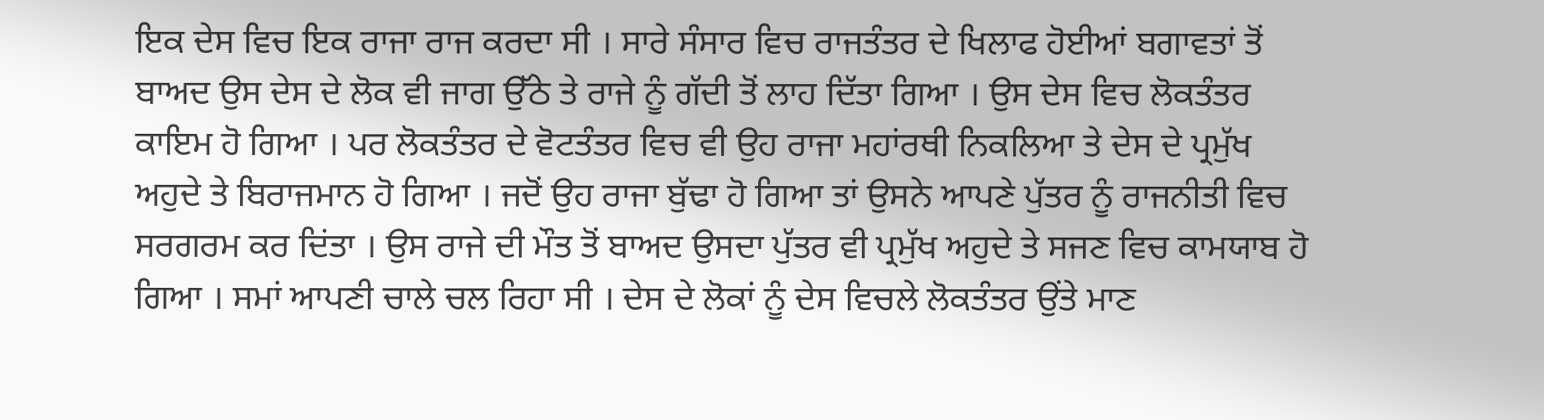ਇਕ ਦੇਸ ਵਿਚ ਇਕ ਰਾਜਾ ਰਾਜ ਕਰਦਾ ਸੀ । ਸਾਰੇ ਸੰਸਾਰ ਵਿਚ ਰਾਜਤੰਤਰ ਦੇ ਖਿਲਾਫ ਹੋਈਆਂ ਬਗਾਵਤਾਂ ਤੋਂ ਬਾਅਦ ਉਸ ਦੇਸ ਦੇ ਲੋਕ ਵੀ ਜਾਗ ਉੱਠੇ ਤੇ ਰਾਜੇ ਨੂੰ ਗੱਦੀ ਤੋਂ ਲਾਹ ਦਿੱਤਾ ਗਿਆ । ਉਸ ਦੇਸ ਵਿਚ ਲੋਕਤੰਤਰ ਕਾਇਮ ਹੋ ਗਿਆ । ਪਰ ਲੋਕਤੰਤਰ ਦੇ ਵੋਟਤੰਤਰ ਵਿਚ ਵੀ ਉਹ ਰਾਜਾ ਮਹਾਂਰਥੀ ਨਿਕਲਿਆ ਤੇ ਦੇਸ ਦੇ ਪ੍ਰਮੁੱਖ ਅਹੁਦੇ ਤੇ ਬਿਰਾਜਮਾਨ ਹੋ ਗਿਆ । ਜਦੋਂ ਉਹ ਰਾਜਾ ਬੁੱਢਾ ਹੋ ਗਿਆ ਤਾਂ ਉਸਨੇ ਆਪਣੇ ਪੁੱਤਰ ਨੂੰ ਰਾਜਨੀਤੀ ਵਿਚ ਸਰਗਰਮ ਕਰ ਦਿਂਤਾ । ਉਸ ਰਾਜੇ ਦੀ ਮੌਤ ਤੋਂ ਬਾਅਦ ਉਸਦਾ ਪੁੱਤਰ ਵੀ ਪ੍ਰਮੁੱਖ ਅਹੁਦੇ ਤੇ ਸਜਣ ਵਿਚ ਕਾਮਯਾਬ ਹੋ ਗਿਆ । ਸਮਾਂ ਆਪਣੀ ਚਾਲੇ ਚਲ ਰਿਹਾ ਸੀ । ਦੇਸ ਦੇ ਲੋਕਾਂ ਨੂੰ ਦੇਸ ਵਿਚਲੇ ਲੋਕਤੰਤਰ ਉਂਤੇ ਮਾਣ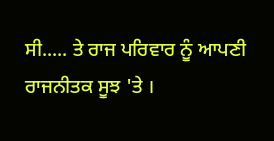ਸੀ..... ਤੇ ਰਾਜ ਪਰਿਵਾਰ ਨੂੰ ਆਪਣੀ ਰਾਜਨੀਤਕ ਸੂਝ 'ਤੇ ।